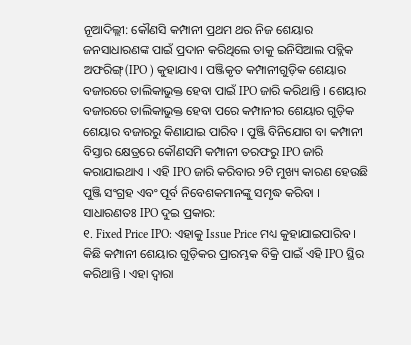ନୂଆଦିଲ୍ଲୀ: କୌଣସି କମ୍ପାନୀ ପ୍ରଥମ ଥର ନିଜ ଶେୟାର ଜନସାଧାରଣଙ୍କ ପାଇଁ ପ୍ରଦାନ କରିଥିଲେ ତାକୁ ଇନିସିଆଲ ପବ୍ଲିକ ଅଫରିଙ୍ଗ୍(IPO ) କୁହାଯାଏ । ପଞ୍ଜିକୃତ କମ୍ପାନୀଗୁଡ଼ିକ ଶେୟାର ବଜାରରେ ତାଲିକାଭୁକ୍ତ ହେବା ପାଇଁ IPO ଜାରି କରିଥାନ୍ତି । ଶେୟାର ବଜାରରେ ତାଲିକାଭୁକ୍ତ ହେବା ପରେ କମ୍ପାନୀର ଶେୟାର ଗୁଡ଼ିକ ଶେୟାର ବଜାରରୁ କିଣାଯାଇ ପାରିବ । ପୁଞ୍ଜି ବିନିଯୋଗ ବା କମ୍ପାନୀ ବିସ୍ତାର କ୍ଷେତ୍ରରେ କୌଣସମି କମ୍ପାନୀ ତରଫରୁ IPO ଜାରି କରାଯାଇଥାଏ । ଏହି IPO ଜାରି କରିବାର ୨ଟି ମୁଖ୍ୟ କାରଣ ହେଉଛି ପୁଞ୍ଜି ସଂଗ୍ରହ ଏବଂ ପୂର୍ବ ନିବେଶକମାନଙ୍କୁ ସମୃଦ୍ଧ କରିବା ।
ସାଧାରଣତଃ IPO ଦୁଇ ପ୍ରକାର:
୧. Fixed Price IPO: ଏହାକୁ Issue Price ମଧ୍ୟ କୁହାଯାଇପାରିବ । କିଛି କମ୍ପାନୀ ଶେୟାର ଗୁଡ଼ିକର ପ୍ରାରମ୍ଭକ ବିକ୍ରି ପାଇଁ ଏହି IPO ସ୍ଥିର କରିଥାନ୍ତି । ଏହା ଦ୍ୱାରା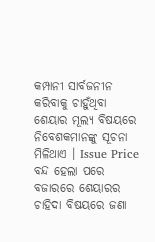କମ୍ପାନୀ ସାର୍ବଜନୀନ କରିବାକୁ ଚାହୁଁଥିବା ଶେୟାର ମୂଲ୍ୟ ବିଷୟରେ ନିବେଶକମାନଙ୍କୁ ସୂଚନା ମିଳିଥାଏ । Issue Price ବନ୍ଦ ହେଲା ପରେ ବଜାରରେ ଶେୟାରର ଚାହିଦା ବିଷୟରେ ଜଣା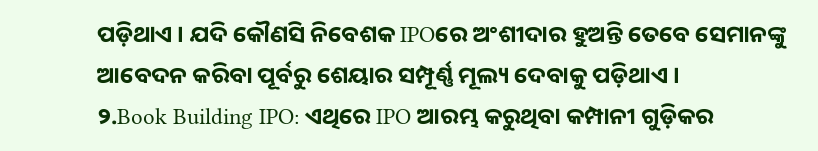ପଡ଼ିଥାଏ । ଯଦି କୌଣସି ନିବେଶକ IPOରେ ଅଂଶୀଦାର ହୁଅନ୍ତି ତେବେ ସେମାନଙ୍କୁ ଆବେଦନ କରିବା ପୂର୍ବରୁ ଶେୟାର ସମ୍ପୂର୍ଣ୍ଣ ମୂଲ୍ୟ ଦେବାକୁ ପଡ଼ିଥାଏ ।
୨.Book Building IPO: ଏଥିରେ IPO ଆରମ୍ଭ କରୁଥିବା କମ୍ପାନୀ ଗୁଡ଼ିକର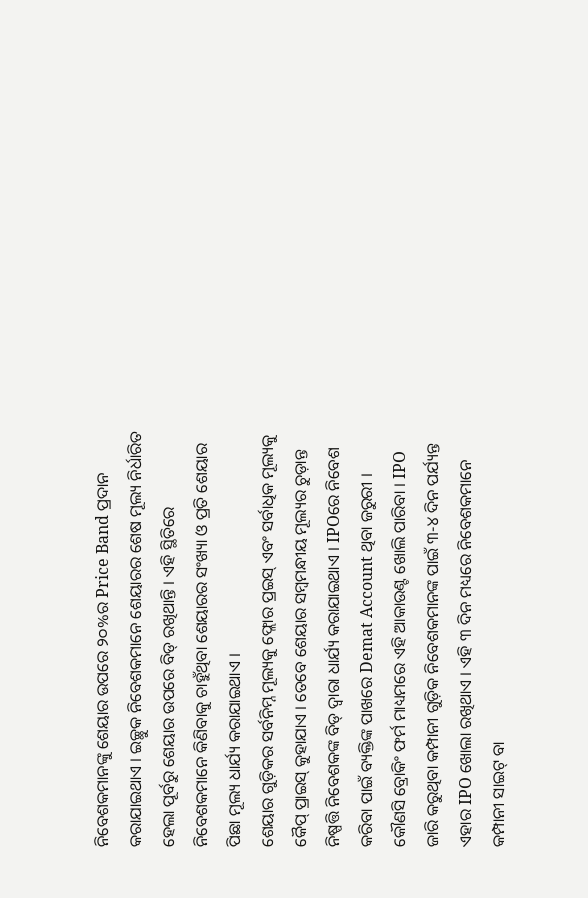ନିବେଶକମାନଙ୍କୁ ଶେୟାର ଉପରେ ୨୦%ର Price Band ପ୍ରଦାନ କରାଯାଇଥାଏ । ଇଚ୍ଛୁକ ନିବେଶକମାନେ ଶେୟାରର ଶେଷ ମୂଲ୍ୟ ନିର୍ଧାରିତ ହେଲା ପୂର୍ବରୁ ଶେୟାର ଉପରେ ବିଡ୍ ରଖିଥାନ୍ତି । ଏହି ସ୍ଥିତିରେ ନିବେଶକମାନେ କିଣିବାକୁ ଚାହୁଁଥିବା ଶେୟାରର ସଂଖ୍ୟା ଓ ପ୍ରତି ଶେୟାର ପିଛା ମୂଲ୍ୟ ଧାର୍ଯ୍ୟ କରାଯାଇଥାଏ ।
ଶେୟାର ଗୁଡ଼ିକର ସର୍ବନିମ୍ନ ମୂଲ୍ୟକୁ ଫ୍ଲୋର ପ୍ରଇସ୍ ଏବଂ ସର୍ବାଧିକ ମୂଲ୍ୟକୁ କୈପ୍ ପ୍ରାଇସ୍ କୁହାଯାଏ । ତେବେ ଶେୟାର ସମ୍ବମନ୍ଧୀୟ ମୂଲ୍ୟର ଚୁଡ଼ାନ୍ତ ନିଷ୍ପତ୍ତି ନିବେଶକଙ୍କ ବିଡ୍ ଦ୍ୱାରା ଧାର୍ଯ୍ୟ କରାଯାଇଥାଏ । IPOରେ ନିବେଶ କରିବା ପାଇଁ ବ୍ୟକ୍ତିଙ୍କ ପାଖରେ Demat Account ଥିବା ଜରୁରୀ । କୌଣସି ବ୍ରୋକିଂ ଫର୍ମ ମାଧ୍ୟମରେ ଏହି ଆକାଉଣ୍ଟ ଖୋଲି ପାରିବା । IPO ଜାରି କରୁଥିବା କମ୍ପାନୀ ଗୁଡ଼ିକ ନିବେଶକମାନଙ୍କ ପାଇଁ ୩-୪ ଦିନ ପର୍ଯ୍ୟନ୍ତ ଏହାର IPO ଖୋଲା ରଖିଥାଏ । ଏହି ୩ ଦିନ ମଧ୍ୟରେ ନିବେଶକମାନେ କମ୍ପାନୀ ସାଇଟ୍ ବା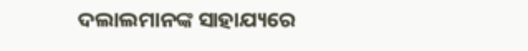ଦଲାଲମାନଙ୍କ ସାହାଯ୍ୟରେ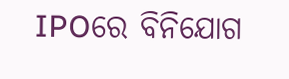IPOରେ ବିନିଯୋଗ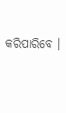କରିପାରିବେ ।